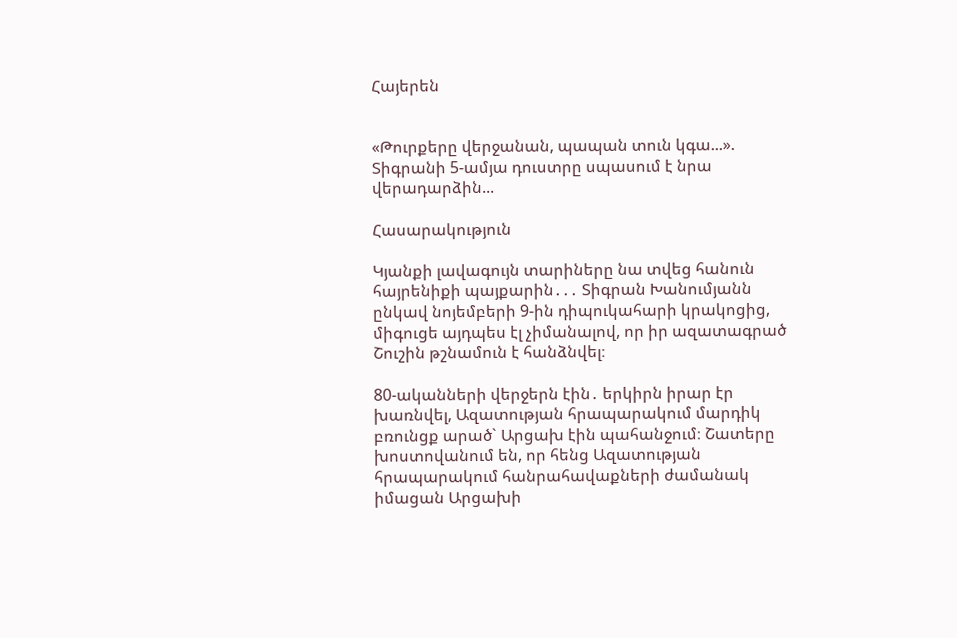Հայերեն


«Թուրքերը վերջանան, պապան տուն կգա...». Տիգրանի 5-ամյա դուստրը սպասում է նրա վերադարձին...

Հասարակություն

Կյանքի լավագույն տարիները նա տվեց հանուն հայրենիքի պայքարին․․․ Տիգրան Խանումյանն ընկավ նոյեմբերի 9-ին դիպուկահարի կրակոցից, միգուցե այդպես էլ չիմանալով, որ իր ազատագրած Շուշին թշնամուն է հանձնվել։

80-ականների վերջերն էին․ երկիրն իրար էր խառնվել, Ազատության հրապարակում մարդիկ բռունցք արած` Արցախ էին պահանջում։ Շատերը խոստովանում են, որ հենց Ազատության հրապարակում հանրահավաքների ժամանակ իմացան Արցախի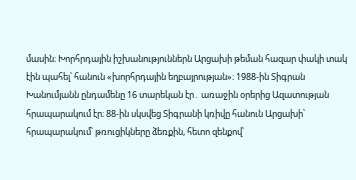մասին։ Խորհրդային իշխանություններն Արցախի թեման հազար փակի տակ էին պահել՝ հանուն «խորհրդային եղբայրության»։ 1988-ին Տիգրան Խանումյանն ընդամենը 16 տարեկան էր․ առաջին օրերից Ազատության հրապարակում էր։ 88-ին սկսվեց Տիգրանի կռիվը հանուն Արցախի՝ հրապարակում՝ թռուցիկները ձեռքին, հետո զենքով՝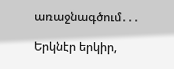առաջնագծում․․․

Երկնէր երկիր,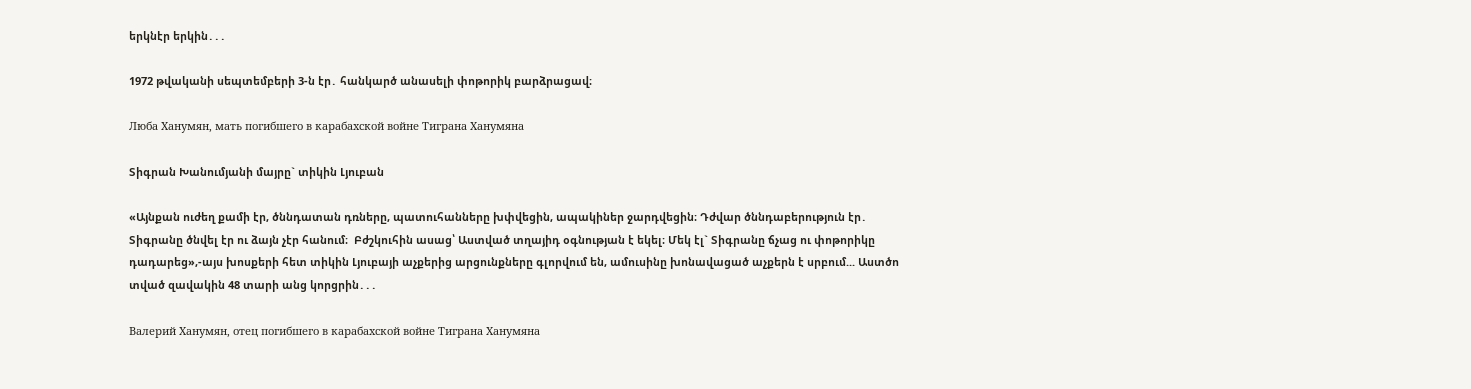երկնէր երկին․․․

1972 թվականի սեպտեմբերի 3-ն էր․ հանկարծ անասելի փոթորիկ բարձրացավ։

Люба Ханумян, мать погибшего в карабахской войне Тиграна Ханумяна

Տիգրան Խանումյանի մայրը` տիկին Լյուբան

«Այնքան ուժեղ քամի էր, ծննդատան դռները, պատուհանները խփվեցին, ապակիներ ջարդվեցին։ Դժվար ծննդաբերություն էր․ Տիգրանը ծնվել էր ու ձայն չէր հանում։  Բժշկուհին ասաց՝ Աստված տղայիդ օգնության է եկել։ Մեկ էլ` Տիգրանը ճչաց ու փոթորիկը դադարեց»,-այս խոսքերի հետ տիկին Լյուբայի աչքերից արցունքները գլորվում են, ամուսինը խոնավացած աչքերն է սրբում... Աստծո տված զավակին 48 տարի անց կորցրին․․․

Валерий Ханумян, отец погибшего в карабахской войне Тиграна Ханумяна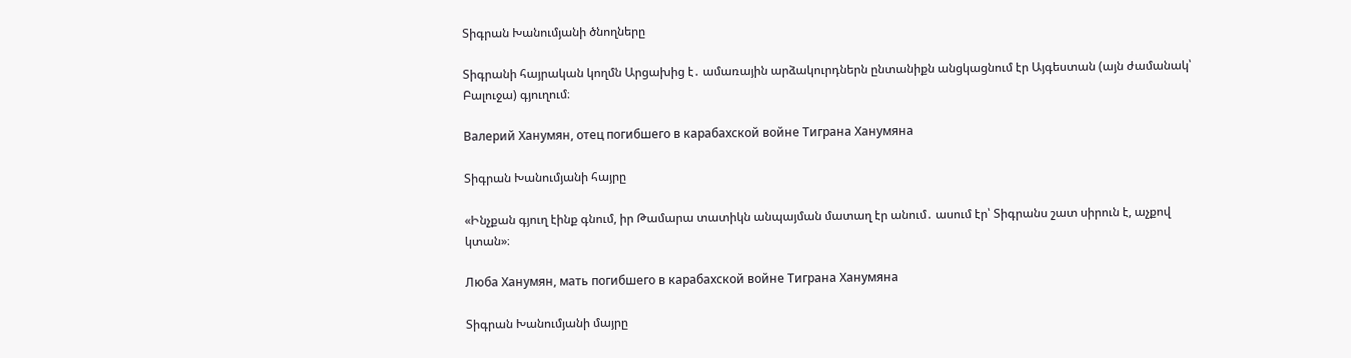Տիգրան Խանումյանի ծնողները

Տիգրանի հայրական կողմն Արցախից է․ ամառային արձակուրդներն ընտանիքն անցկացնում էր Այգեստան (այն ժամանակ՝ Բալուջա) գյուղում։

Валерий Ханумян, отец погибшего в карабахской войне Тиграна Ханумяна

Տիգրան Խանումյանի հայրը

«Ինչքան գյուղ էինք գնում, իր Թամարա տատիկն անպայման մատաղ էր անում․ ասում էր՝ Տիգրանս շատ սիրուն է, աչքով կտան»։

Люба Ханумян, мать погибшего в карабахской войне Тиграна Ханумяна

Տիգրան Խանումյանի մայրը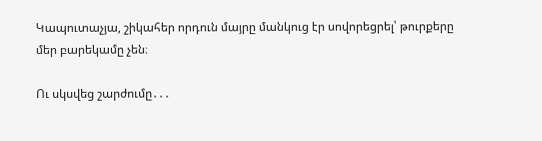Կապուտաչյա, շիկահեր որդուն մայրը մանկուց էր սովորեցրել՝ թուրքերը մեր բարեկամը չեն։

Ու սկսվեց շարժումը․․․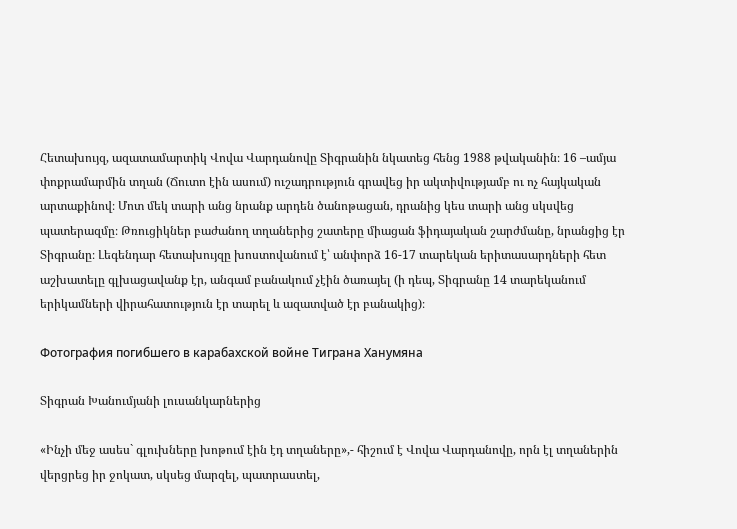Հետախույզ, ազատամարտիկ Վովա Վարդանովը Տիգրանին նկատեց հենց 1988 թվականին։ 16 –ամյա փոքրամարմին տղան (Ճուտո էին ասում) ուշադրություն գրավեց իր ակտիվությամբ ու ոչ հայկական արտաքինով։ Մոտ մեկ տարի անց նրանք արդեն ծանոթացան, դրանից կես տարի անց սկսվեց պատերազմը։ Թռուցիկներ բաժանող տղաներից շատերը միացան ֆիդայական շարժմանը, նրանցից էր Տիգրանը։ Լեգենդար հետախույզը խոստովանում է՝ անփորձ 16-17 տարեկան երիտասարդների հետ աշխատելը գլխացավանք էր, անգամ բանակում չէին ծառայել (ի դեպ, Տիգրանը 14 տարեկանում երիկամների վիրահատություն էր տարել և ազատված էր բանակից)։

Фотография погибшего в карабахской войне Тиграна Ханумяна

Տիգրան Խանումյանի լուսանկարներից

«Ինչի մեջ ասես` գլուխները խոթում էին էդ տղաները»,- հիշում է Վովա Վարդանովը, որն էլ տղաներին վերցրեց իր ջոկատ, սկսեց մարզել, պատրաստել,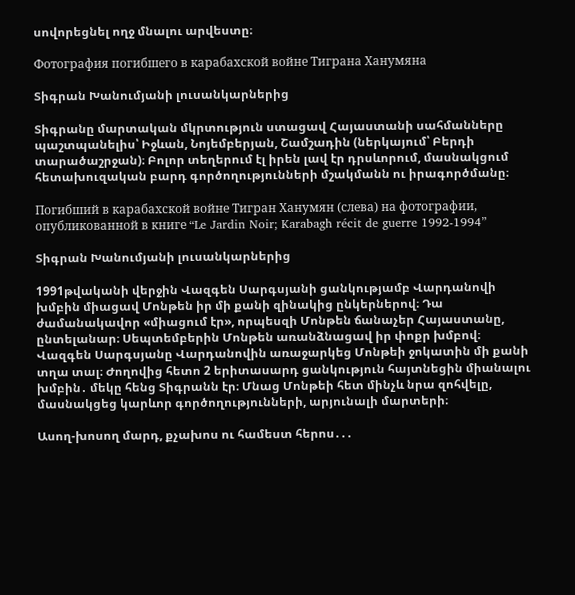սովորեցնել ողջ մնալու արվեստը։

Фотография погибшего в карабахской войне Тиграна Ханумяна

Տիգրան Խանումյանի լուսանկարներից

Տիգրանը մարտական մկրտություն ստացավ Հայաստանի սահմանները պաշտպանելիս՝ Իջևան, Նոյեմբերյան, Շամշադին (ներկայում՝ Բերդի տարածաշրջան)։ Բոլոր տեղերում էլ իրեն լավ էր դրսևորում, մասնակցում հետախուզական բարդ գործողությունների մշակմանն ու իրագործմանը։

Погибший в карабахской войне Тигран Ханумян (слева) на фотографии, опубликованной в книге “Le Jardin Noir; Karabagh récit de guerre 1992-1994”

Տիգրան Խանումյանի լուսանկարներից

1991թվականի վերջին Վազգեն Սարգսյանի ցանկությամբ Վարդանովի խմբին միացավ Մոնթեն իր մի քանի զինակից ընկերներով։ Դա ժամանակավոր «միացում էր», որպեսզի Մոնթեն ճանաչեր Հայաստանը, ընտելանար։ Սեպտեմբերին Մոնթեն առանձնացավ իր փոքր խմբով։ Վազգեն Սարգսյանը Վարդանովին առաջարկեց Մոնթեի ջոկատին մի քանի տղա տալ։ Ժողովից հետո 2 երիտասարդ ցանկություն հայտնեցին միանալու խմբին․ մեկը հենց Տիգրանն էր։ Մնաց Մոնթեի հետ մինչև նրա զոհվելը, մասնակցեց կարևոր գործողությունների, արյունալի մարտերի։

Ասող-խոսող մարդ, քչախոս ու համեստ հերոս․․․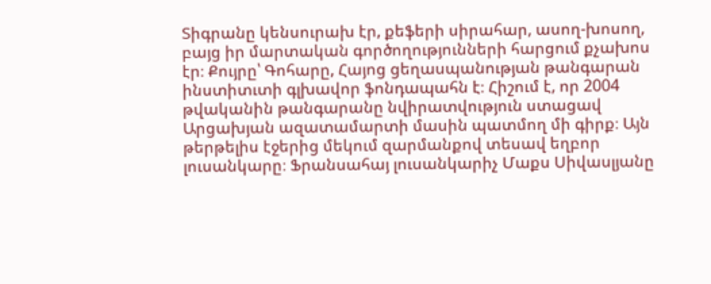Տիգրանը կենսուրախ էր, քեֆերի սիրահար, ասող-խոսող, բայց իր մարտական գործողությունների հարցում քչախոս էր։ Քույրը՝ Գոհարը, Հայոց ցեղասպանության թանգարան ինստիտւտի գլխավոր ֆոնդապահն է։ Հիշում է, որ 2004 թվականին թանգարանը նվիրատվություն ստացավ Արցախյան ազատամարտի մասին պատմող մի գիրք։ Այն թերթելիս էջերից մեկում զարմանքով տեսավ եղբոր լուսանկարը։ Ֆրանսահայ լուսանկարիչ Մաքս Սիվասլյանը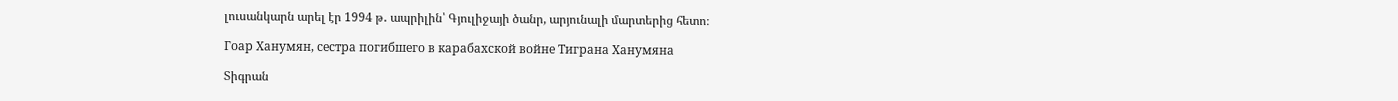լուսանկարն արել էր 1994 թ․ ապրիլին՝ Գյուլիջայի ծանր, արյունալի մարտերից հետո։

Гоар Ханумян, сестра погибшего в карабахской войне Тиграна Ханумяна

Տիգրան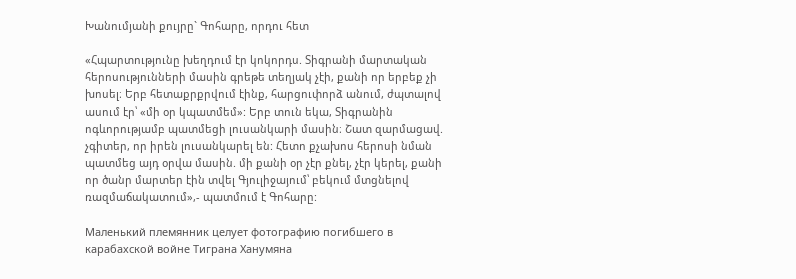Խանումյանի քույրը` Գոհարը, որդու հետ

«Հպարտությունը խեղդում էր կոկորդս. Տիգրանի մարտական հերոսությունների մասին գրեթե տեղյակ չէի, քանի որ երբեք չի խոսել։ Երբ հետաքրքրվում էինք, հարցուփորձ անում, ժպտալով ասում էր՝ «մի օր կպատմեմ»: Երբ տուն եկա, Տիգրանին ոգևորությամբ պատմեցի լուսանկարի մասին։ Շատ զարմացավ. չգիտեր, որ իրեն լուսանկարել են: Հետո քչախոս հերոսի նման պատմեց այդ օրվա մասին. մի քանի օր չէր քնել, չէր կերել, քանի որ ծանր մարտեր էին տվել Գյուլիջայում՝ բեկում մտցնելով ռազմաճակատում»,- պատմում է Գոհարը:

Маленький племянник целует фотографию погибшего в карабахской войне Тиграна Ханумяна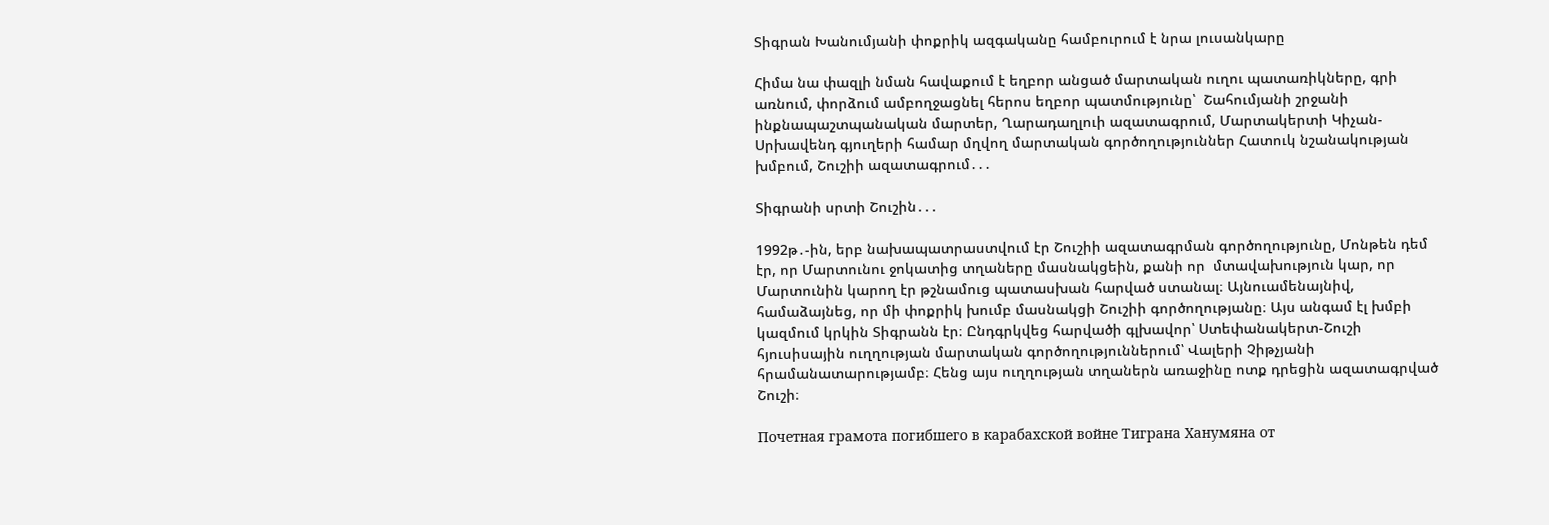Տիգրան Խանումյանի փոքրիկ ազգականը համբուրում է նրա լուսանկարը

Հիմա նա փազլի նման հավաքում է եղբոր անցած մարտական ուղու պատառիկները, գրի առնում, փորձում ամբողջացնել հերոս եղբոր պատմությունը՝  Շահումյանի շրջանի ինքնապաշտպանական մարտեր, Ղարադաղլուի ազատագրում, Մարտակերտի Կիչան-Սրխավենդ գյուղերի համար մղվող մարտական գործողություններ Հատուկ նշանակության խմբում, Շուշիի ազատագրում․․․

Տիգրանի սրտի Շուշին․․․

1992թ․-ին, երբ նախապատրաստվում էր Շուշիի ազատագրման գործողությունը, Մոնթեն դեմ էր, որ Մարտունու ջոկատից տղաները մասնակցեին, քանի որ  մտավախություն կար, որ Մարտունին կարող էր թշնամուց պատասխան հարված ստանալ։ Այնուամենայնիվ, համաձայնեց, որ մի փոքրիկ խումբ մասնակցի Շուշիի գործողությանը։ Այս անգամ էլ խմբի կազմում կրկին Տիգրանն էր։ Ընդգրկվեց հարվածի գլխավոր՝ Ստեփանակերտ-Շուշի հյուսիսային ուղղության մարտական գործողություններում՝ Վալերի Չիթչյանի հրամանատարությամբ։ Հենց այս ուղղության տղաներն առաջինը ոտք դրեցին ազատագրված Շուշի։

Почетная грамота погибшего в карабахской войне Тиграна Ханумяна от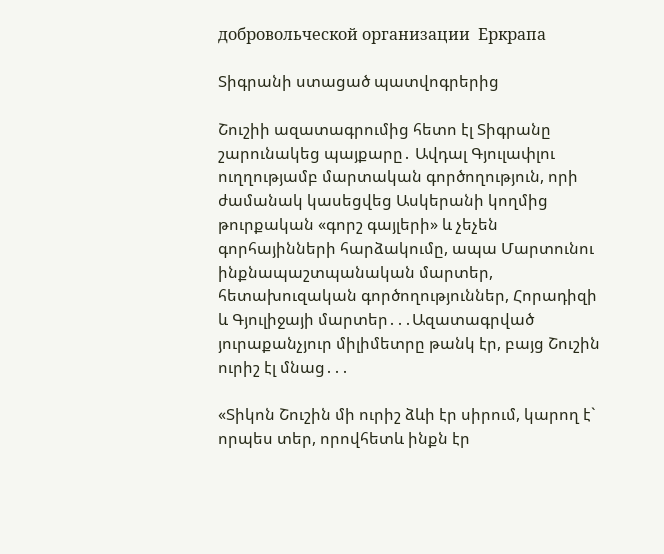добровольческой организации  Еркрапа

Տիգրանի ստացած պատվոգրերից

Շուշիի ազատագրումից հետո էլ Տիգրանը շարունակեց պայքարը․ Ավդալ Գյուլափլու ուղղությամբ մարտական գործողություն, որի ժամանակ կասեցվեց Ասկերանի կողմից թուրքական «գորշ գայլերի» և չեչեն  գորհայինների հարձակումը, ապա Մարտունու ինքնապաշտպանական մարտեր, հետախուզական գործողություններ, Հորադիզի և Գյուլիջայի մարտեր․․․Ազատագրված յուրաքանչյուր միլիմետրը թանկ էր, բայց Շուշին ուրիշ էլ մնաց․․․

«Տիկոն Շուշին մի ուրիշ ձևի էր սիրում, կարող է` որպես տեր, որովհետև ինքն էր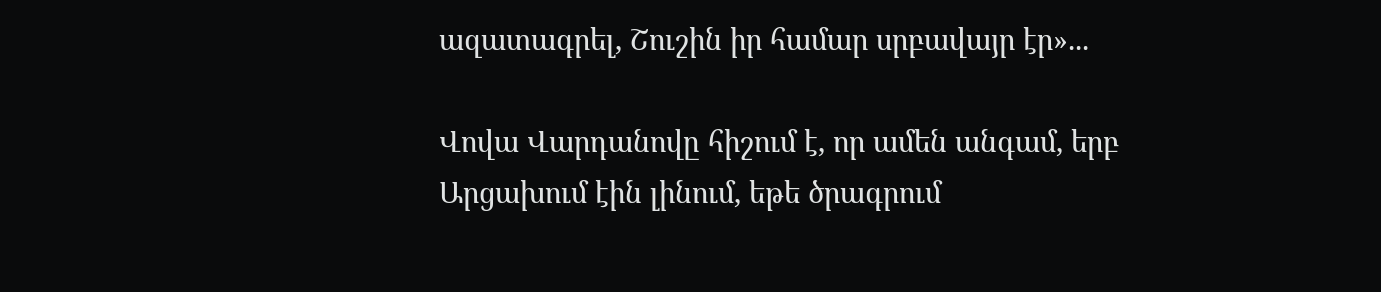ազատագրել, Շուշին իր համար սրբավայր էր»...

Վովա Վարդանովը հիշում է, որ ամեն անգամ, երբ Արցախում էին լինում, եթե ծրագրում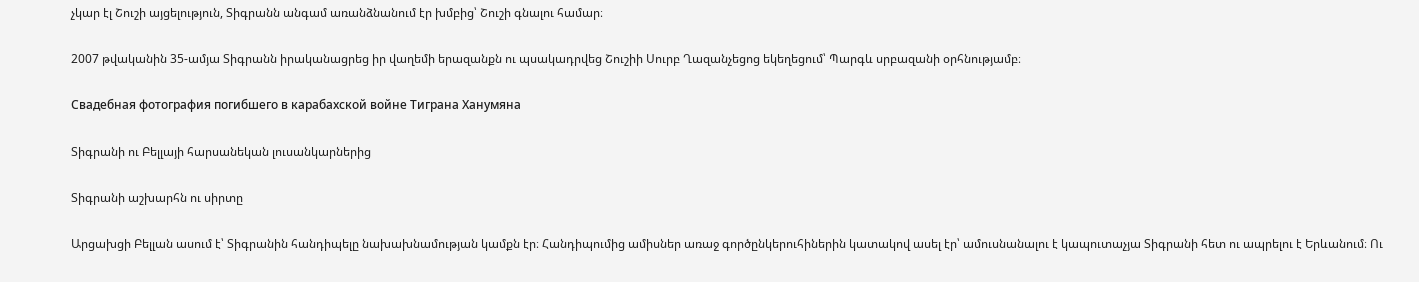չկար էլ Շուշի այցելություն, Տիգրանն անգամ առանձնանում էր խմբից՝ Շուշի գնալու համար։

2007 թվականին 35-ամյա Տիգրանն իրականացրեց իր վաղեմի երազանքն ու պսակադրվեց Շուշիի Սուրբ Ղազանչեցոց եկեղեցում՝ Պարգև սրբազանի օրհնությամբ։

Свадебная фотография погибшего в карабахской войне Тиграна Ханумяна

Տիգրանի ու Բելլայի հարսանեկան լուսանկարներից

Տիգրանի աշխարհն ու սիրտը

Արցախցի Բելլան ասում է՝ Տիգրանին հանդիպելը նախախնամության կամքն էր։ Հանդիպումից ամիսներ առաջ գործընկերուհիներին կատակով ասել էր՝ ամուսնանալու է կապուտաչյա Տիգրանի հետ ու ապրելու է Երևանում։ Ու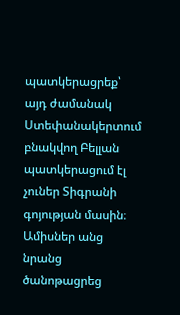պատկերացրեք՝ այդ ժամանակ Ստեփանակերտում բնակվող Բելլան պատկերացում էլ չուներ Տիգրանի գոյության մասին։ Ամիսներ անց նրանց ծանոթացրեց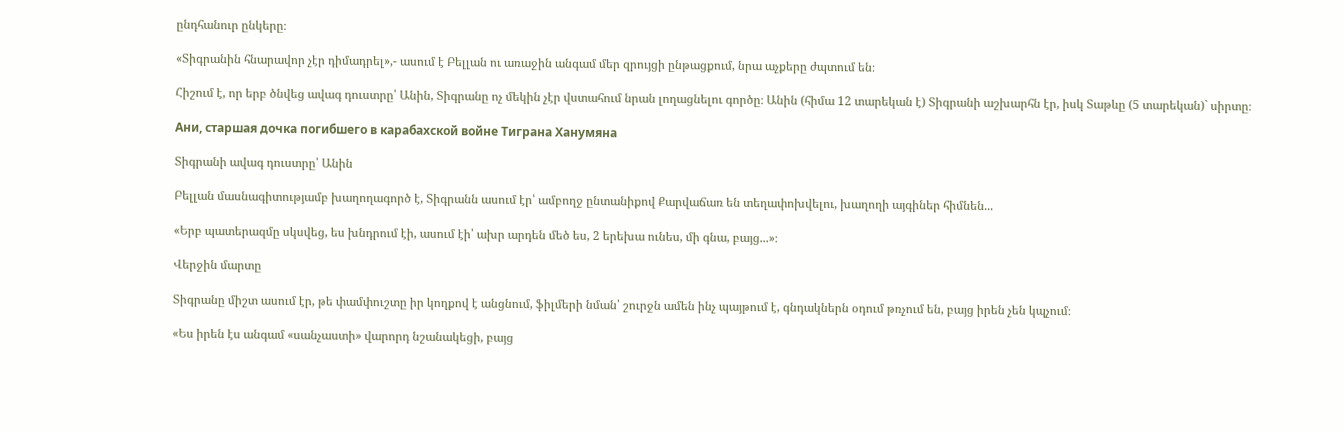ընդհանուր ընկերը։

«Տիգրանին հնարավոր չէր դիմադրել»,- ասում է Բելլան ու առաջին անգամ մեր զրույցի ընթացքում, նրա աչքերը ժպտում են։

Հիշում է, որ երբ ծնվեց ավագ դուստրը՝ Անին, Տիգրանը ոչ մեկին չէր վստահում նրան լողացնելու գործը։ Անին (հիմա 12 տարեկան է) Տիգրանի աշխարհն էր, իսկ Տաթևը (5 տարեկան)` սիրտը։

Ани, старшая дочка погибшего в карабахской войне Тиграна Ханумяна

Տիգրանի ավագ դուստրը՝ Անին

Բելլան մասնագիտությամբ խաղողագործ է, Տիգրանն ասում էր՝ ամբողջ ընտանիքով Քարվաճառ են տեղափոխվելու, խաղողի այգիներ հիմնեն...

«Երբ պատերազմը սկսվեց, ես խնդրում էի, ասում էի՝ ախր արդեն մեծ ես, 2 երեխա ունես, մի գնա, բայց...»։

Վերջին մարտը

Տիգրանը միշտ ասում էր, թե փամփուշտը իր կողքով է անցնում, ֆիլմերի նման՝ շուրջն ամեն ինչ պայթում է, գնդակներն օդում թռչում են, բայց իրեն չեն կպչում։

«Ես իրեն էս անգամ «սանչաստի» վարորդ նշանակեցի, բայց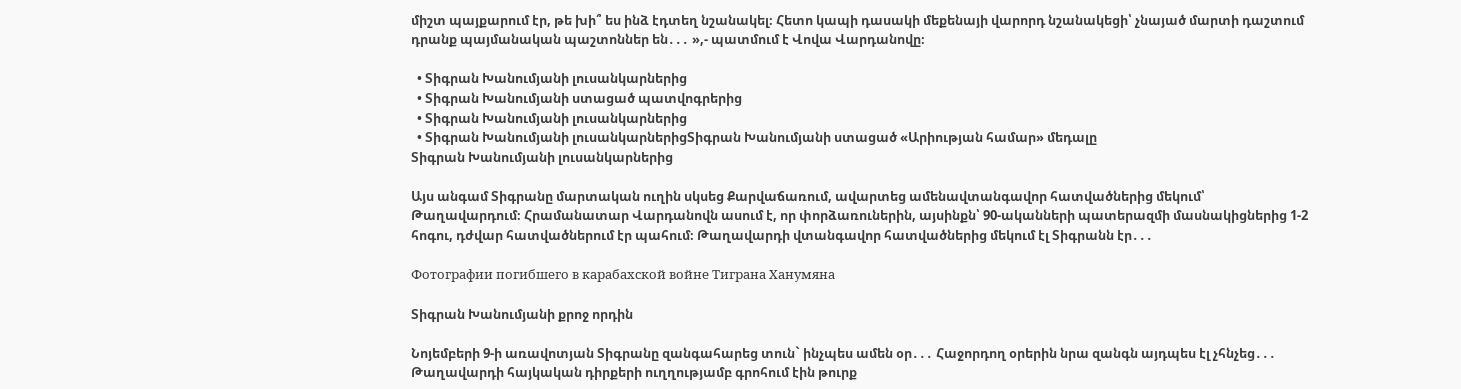միշտ պայքարում էր, թե խի՞ ես ինձ էդտեղ նշանակել։ Հետո կապի դասակի մեքենայի վարորդ նշանակեցի՝ չնայած մարտի դաշտում դրանք պայմանական պաշտոններ են․․․ »,- պատմում է Վովա Վարդանովը։

  • Տիգրան Խանումյանի լուսանկարներից
  • Տիգրան Խանումյանի ստացած պատվոգրերից
  • Տիգրան Խանումյանի լուսանկարներից
  • Տիգրան Խանումյանի լուսանկարներիցՏիգրան Խանումյանի ստացած «Արիության համար» մեդալը
Տիգրան Խանումյանի լուսանկարներից

Այս անգամ Տիգրանը մարտական ուղին սկսեց Քարվաճառում, ավարտեց ամենավտանգավոր հատվածներից մեկում՝ Թաղավարդում։ Հրամանատար Վարդանովն ասում է, որ փորձառուներին, այսինքն՝ 90-ականների պատերազմի մասնակիցներից 1-2 հոգու, դժվար հատվածներում էր պահում։ Թաղավարդի վտանգավոր հատվածներից մեկում էլ Տիգրանն էր․․․

Фотографии погибшего в карабахской войне Тиграна Ханумяна

Տիգրան Խանումյանի քրոջ որդին

Նոյեմբերի 9-ի առավոտյան Տիգրանը զանգահարեց տուն` ինչպես ամեն օր․․․ Հաջորդող օրերին նրա զանգն այդպես էլ չհնչեց․․․ Թաղավարդի հայկական դիրքերի ուղղությամբ գրոհում էին թուրք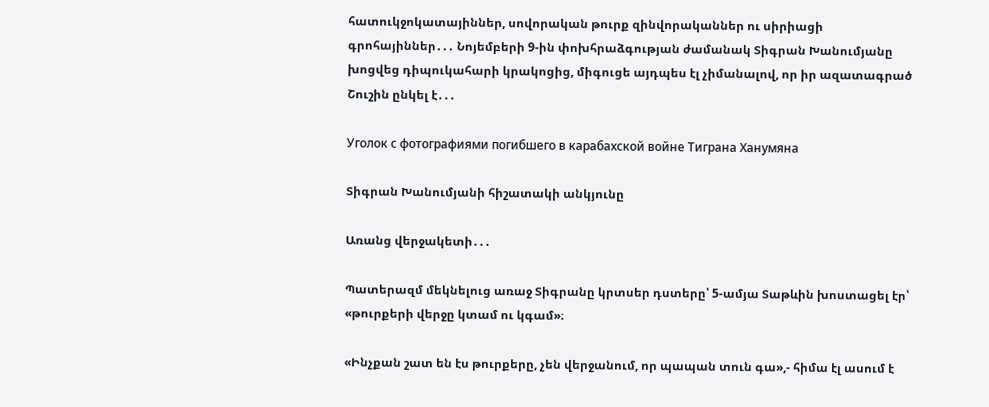հատուկջոկատայիններ, սովորական թուրք զինվորականներ ու սիրիացի գրոհայիններ․․․ Նոյեմբերի 9-ին փոխհրաձգության ժամանակ Տիգրան Խանումյանը խոցվեց դիպուկահարի կրակոցից, միգուցե այդպես էլ չիմանալով, որ իր ազատագրած Շուշին ընկել է․․․

Уголок с фотографиями погибшего в карабахской войне Тиграна Ханумяна

Տիգրան Խանումյանի հիշատակի անկյունը

Առանց վերջակետի․․․

Պատերազմ մեկնելուց առաջ Տիգրանը կրտսեր դստերը՝ 5-ամյա Տաթևին խոստացել էր՝ «թուրքերի վերջը կտամ ու կգամ»։

«Ինչքան շատ են էս թուրքերը, չեն վերջանում, որ պապան տուն գա»,- հիմա էլ ասում է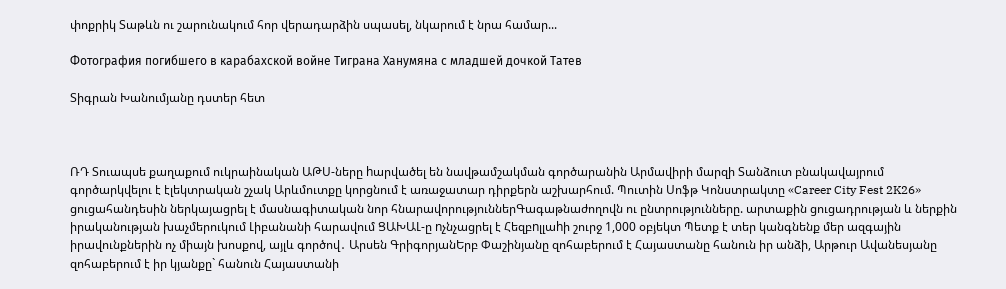փոքրիկ Տաթևն ու շարունակում հոր վերադարձին սպասել, նկարում է նրա համար...

Фотография погибшего в карабахской войне Тиграна Ханумяна с младшей дочкой Татев

Տիգրան Խանումյանը դստեր հետ



ՌԴ Տուապսե քաղաքում ուկրաինական ԱԹՍ-ները hարվածել են նավթամշակման գործարանին Արմավիրի մարզի Տանձուտ բնակավայրում գործարկվելու է էլեկտրական շչակ Արևմուտքը կորցնում է առաջատար դիրքերն աշխարհում. Պուտին Սոֆթ Կոնստրակտը «Career City Fest 2K26» ցուցահանդեսին ներկայացրել է մասնագիտական նոր հնարավորություններԳագաթնաժողովն ու ընտրությունները. արտաքին ցուցադրության և ներքին իրականության խաչմերուկում Լիբանանի հարավում ՑԱԽԱԼ-ը nչնչացրել է Հեզբnլլաhի շուրջ 1,000 օբյեկտ Պետք է տեր կանգնենք մեր ազգային իրավունքներին ոչ միայն խոսքով, այլև գործով․ Արսեն ԳրիգորյանԵրբ Փաշինյանը զոհաբերում է Հայաստանը հանուն իր անձի, Արթուր Ավանեսյանը զոհաբերում է իր կյանքը` հանուն Հայաստանի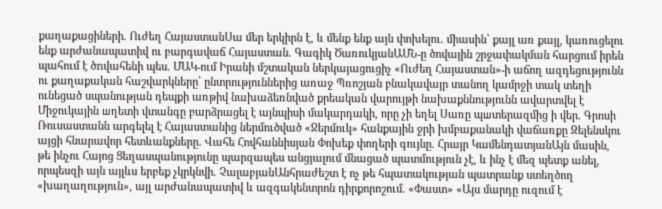քաղաքացիների. Ուժեղ ՀայաստանՍա մեր երկիրն է, և մենք ենք այն փոխելու. միասին՝ քայլ առ քայլ, կառուցելու ենք արժանապատիվ ու բարգավաճ Հայաստան. Գագիկ ԾառուկյանԱՄՆ-ը ծովային շրջափակման հարցում իրեն պահում է ծnվահենի պես. ՄԱԿ-ում Իրանի մշտական ներկայացուցիչ «Ուժեղ Հայաստան»-ի աճող ազդեցությունն ու քաղաքական հաշվարկները՝ ընտրություններից առաջ Պռոշյան բնակավայր տանող կամրջի տակ տեղի ունեցած սպանության դեպքի առթիվ նախաձեռնված քրեական վարույթի նախաքննությունն ավարտվել է Միջուկային шղետի վտանգը բարձրացել է այնպիսի մակարդակի, որը չի եղել Սառը պшտերազմից ի վեր. Գրոսի Ռուսաստանն արգելել է Հայաստանից ներմուծված «Ջերմուկ» հանքային ջրի խմբաքանակի վաճառքը Զելենսկու այցի հնարավոր հետևանքները. Վահե Հովհաննիսյան Փոխեք փողերի գույնը. Հրայր ԿամենդատյանԱյն մասին, թե ինչու Հայոց Ցեղասպանությունը պարզապես անցյալում մնացած պատմություն չէ, և ինչ է մեզ պետք անել, որպեսզի այն այլևս երբեք չկրկնվի. ՉալաբյանԱնհրաժեշտ է ոչ թե հպատակության պատրանք ստեղծող «խաղաղություն», այլ արժանապատիվ և ազգակենտրոն դիրքորոշում. «Փաստ» «Այս մարդը ուզում է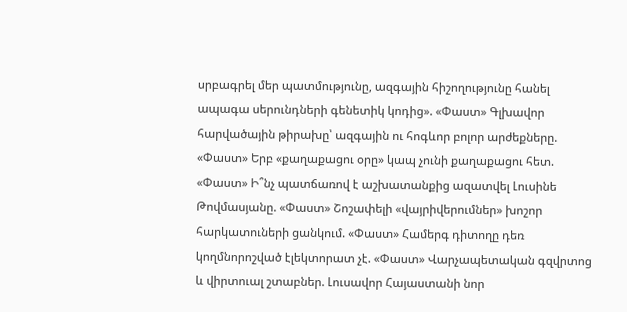սրբագրել մեր պատմությունը, ազգային հիշողությունը հանել ապագա սերունդների գենետիկ կոդից». «Փաստ» Գլխավոր հարվածային թիրախը՝ ազգային ու հոգևոր բոլոր արժեքները. «Փաստ» Երբ «քաղաքացու օրը» կապ չունի քաղաքացու հետ. «Փաստ» Ի՞նչ պատճառով է աշխատանքից ազատվել Լուսինե Թովմասյանը. «Փաստ» Շոշափելի «վայրիվերումներ» խոշոր հարկատուների ցանկում. «Փաստ» Համերգ դիտողը դեռ կողմնորոշված էլեկտորատ չէ. «Փաստ» Վարչապետական գզվրտոց և վիրտուալ շտաբներ. Լուսավոր Հայաստանի նոր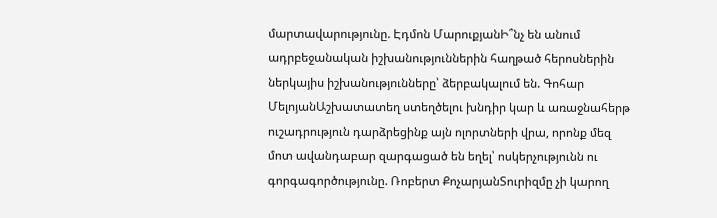մարտավարությունը. Էդմոն ՄարուքյանԻ՞նչ են անում ադրբեջանական իշխանություններին հաղթած հերոսներին ներկայիս իշխանությունները՝ ձերբակալում են. Գոհար ՄելոյանԱշխատատեղ ստեղծելու խնդիր կար և առաջնահերթ ուշադրություն դարձրեցինք այն ոլորտների վրա, որոնք մեզ մոտ ավանդաբար զարգացած են եղել՝ ոսկերչությունն ու գորգագործությունը. Ռոբերտ ՔոչարյանՏուրիզմը չի կարող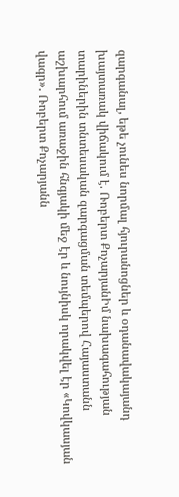զարգանալ, եթե չունես նորմալ հյուրանոցներ և օդանավակայանդ խայտառակ վիճակում է. Ռոբերտ ՔոչարյանԻմ նախագահության տարիներին տնտեսական զարգացման տեմպերով Հայաստանն աշխարհում առաջին հնգյակի մեջ էր և նույնիսկ որակվել էր «Կովկասյան վագր»․ Ռոբերտ Քոչարյանն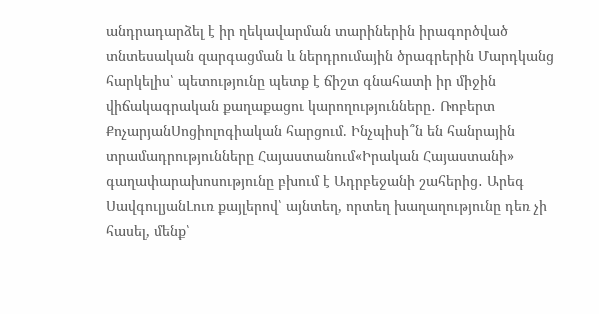անդրադարձել է իր ղեկավարման տարիներին իրագործված տնտեսական զարգացման և ներդրումային ծրագրերին Մարդկանց հարկելիս՝ պետությունը պետք է ճիշտ գնահատի իր միջին վիճակագրական քաղաքացու կարողությունները․ Ռոբերտ ՔոչարյանՍոցիոլոգիական հարցում. Ինչպիսի՞ն են հանրային տրամադրությունները Հայաստանում«Իրական Հայաստանի» գաղափարախոսությունը բխում է Ադրբեջանի շահերից․ Արեգ ՍավգուլյանԼուռ քայլերով՝ այնտեղ, որտեղ խաղաղությունը դեռ չի հասել, մենք՝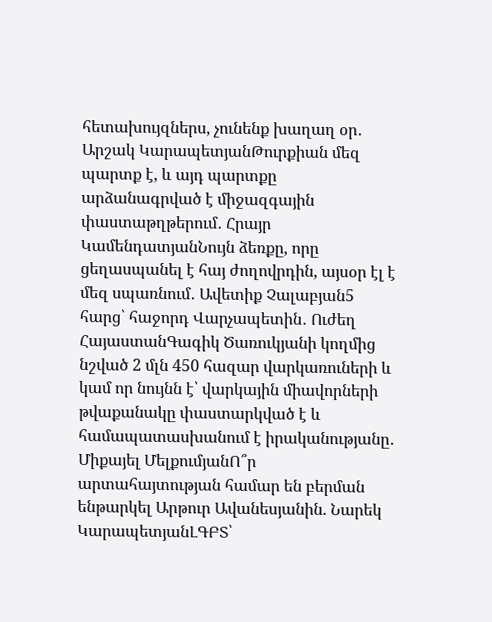հետախույզներս, չունենք խաղաղ օր․ Արշակ ԿարապետյանԹուրքիան մեզ պարտք է, և այդ պարտքը արձանագրված է միջազգային փաստաթղթերում․ Հրայր ԿամենդատյանՆույն ձեռքը, որը ցեղասպանել է հայ ժողովրդին, այսօր էլ է մեզ սպառնում․ Ավետիք Չալաբյան5 հարց՝ հաջորդ Վարչապետին․ Ուժեղ ՀայաստանԳագիկ Ծառուկյանի կողմից նշված 2 մլն 450 հազար վարկառուների և կամ որ նույնն է՝ վարկային միավորների թվաքանակը փաստարկված է և համապատասխանում է իրականությանը․ Միքայել ՄելքումյանՈ՞ր արտահայտության համար են բերման ենթարկել Արթուր Ավանեսյանին. Նարեկ ԿարապետյանԼԳԲՏ՝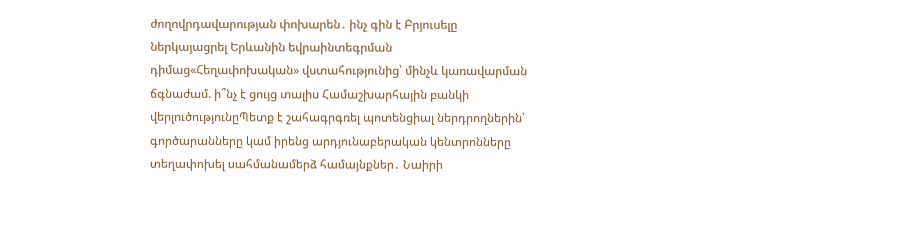ժողովրդավարության փոխարեն․ ինչ գին է Բրյուսելը ներկայացրել Երևանին եվրաինտեգրման դիմաց«Հեղափոխական» վստահությունից՝ մինչև կառավարման ճգնաժամ. ի՞նչ է ցույց տալիս Համաշխարհային բանկի վերլուծությունըՊետք է շահագրգռել պոտենցիալ ներդրողներին՝ գործարանները կամ իրենց արդյունաբերական կենտրոնները տեղափոխել սահմանամերձ համայնքներ․ Նաիրի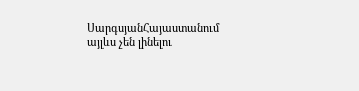ՍարգսյանՀայաստանում այլևս չեն լինելու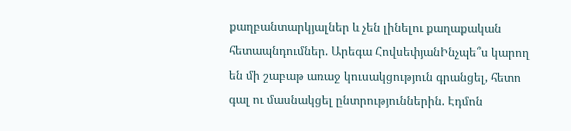քաղբանտարկյալներ և չեն լինելու քաղաքական հետապնդումներ. Արեգա ՀովսեփյանԻնչպե՞ս կարող են մի շաբաթ առաջ կուսակցություն գրանցել, հետո գալ ու մասնակցել ընտրություններին. Էդմոն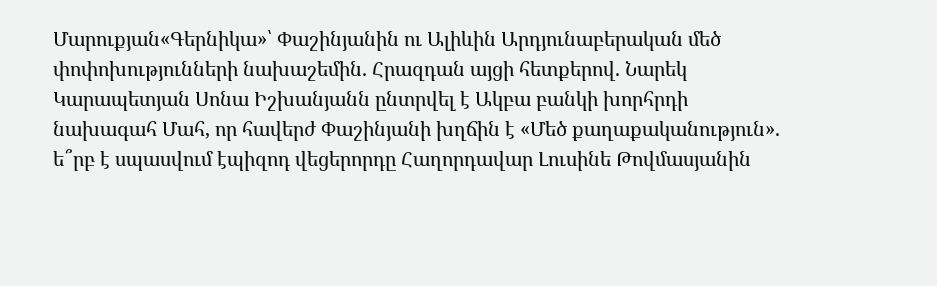Մարուքյան«Գերնիկա»՝ Փաշինյանին ու Ալիևին Արդյունաբերական մեծ փոփոխությունների նախաշեմին. Հրազդան այցի հետքերով. Նարեկ Կարապետյան Սոնա Իշխանյանն ընտրվել է Ակբա բանկի խորհրդի նախագահ Մահ, որ հավերժ Փաշինյանի խղճին է «Մեծ քաղաքականություն». ե՞րբ է սպասվում էպիզոդ վեցերորդը Հաղորդավար Լուսինե Թովմասյանին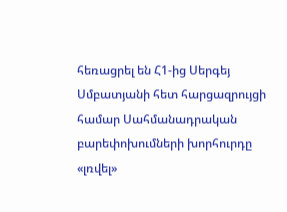հեռացրել են Հ1-ից Սերգեյ Սմբատյանի հետ հարցազրույցի համար Սահմանադրական բարեփոխումների խորհուրդը «լռվել»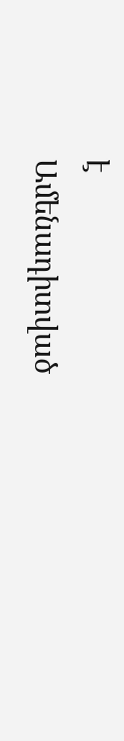է
Ամենադիտված